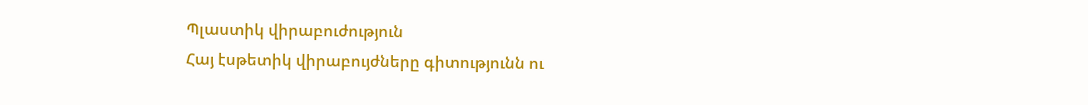Պլաստիկ վիրաբուժություն
Հայ էսթետիկ վիրաբույժները գիտությունն ու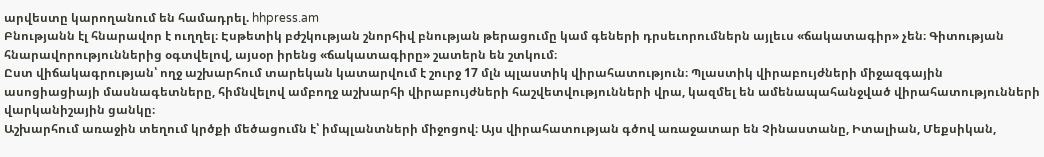արվեստը կարողանում են համադրել. hhpress.am
Բնությանն էլ հնարավոր է ուղղել։ Էսթետիկ բժշկության շնորհիվ բնության թերացումը կամ գեների դրսեւորումներն այլեւս «ճակատագիր» չեն։ Գիտության հնարավորություններից օգտվելով, այսօր իրենց «ճակատագիրը» շատերն են շտկում։
Ըստ վիճակագրության՝ ողջ աշխարհում տարեկան կատարվում է շուրջ 17 մլն պլաստիկ վիրահատություն։ Պլաստիկ վիրաբույժների միջազգային ասոցիացիայի մասնագետները, հիմնվելով ամբողջ աշխարհի վիրաբույժների հաշվետվությունների վրա, կազմել են ամենապահանջված վիրահատությունների վարկանիշային ցանկը։
Աշխարհում առաջին տեղում կրծքի մեծացումն է՝ իմպլանտների միջոցով։ Այս վիրահատության գծով առաջատար են Չինաստանը, Իտալիան, Մեքսիկան,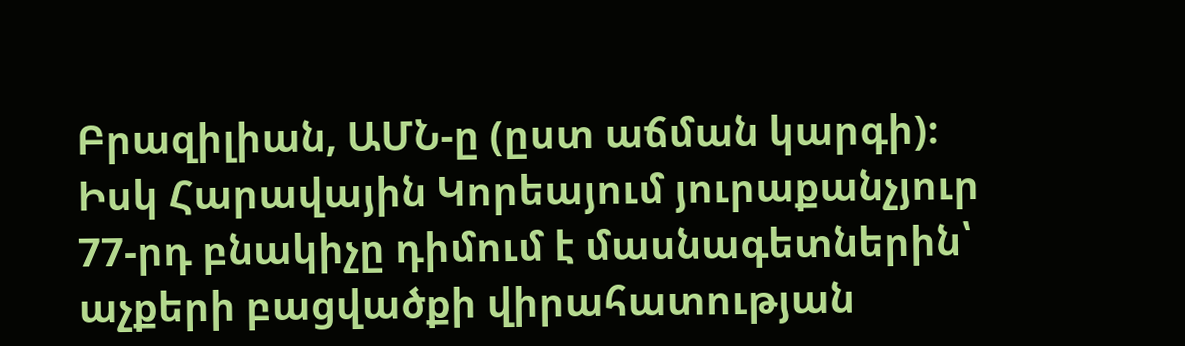Բրազիլիան, ԱՄՆ-ը (ըստ աճման կարգի)։ Իսկ Հարավային Կորեայում յուրաքանչյուր 77-րդ բնակիչը դիմում է մասնագետներին՝ աչքերի բացվածքի վիրահատության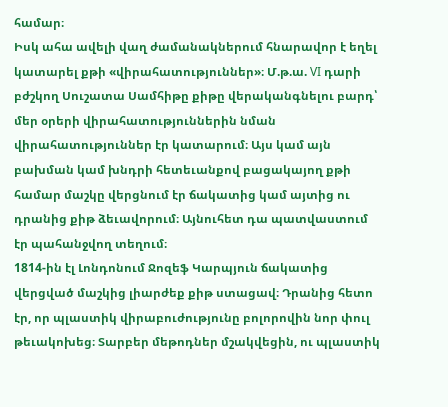համար։
Իսկ ահա ավելի վաղ ժամանակներում հնարավոր է եղել կատարել քթի «վիրահատություններ»։ Մ.թ.ա. VI դարի բժշկող Սուշատա Սամհիթը քիթը վերականգնելու բարդ՝ մեր օրերի վիրահատություններին նման վիրահատություններ էր կատարում։ Այս կամ այն բախման կամ խնդրի հետեւանքով բացակայող քթի համար մաշկը վերցնում էր ճակատից կամ այտից ու դրանից քիթ ձեւավորում։ Այնուհետ դա պատվաստում էր պահանջվող տեղում։
1814-ին էլ Լոնդոնում Ջոզեֆ Կարպյուն ճակատից վերցված մաշկից լիարժեք քիթ ստացավ։ Դրանից հետո էր, որ պլաստիկ վիրաբուժությունը բոլորովին նոր փուլ թեւակոխեց։ Տարբեր մեթոդներ մշակվեցին, ու պլաստիկ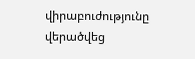վիրաբուժությունը վերածվեց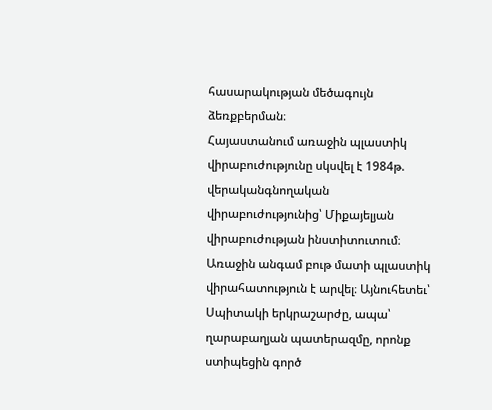հասարակության մեծագույն ձեռքբերման։
Հայաստանում առաջին պլաստիկ վիրաբուժությունը սկսվել է 1984թ. վերականգնողական վիրաբուժությունից՝ Միքայելյան վիրաբուժության ինստիտուտում։ Առաջին անգամ բութ մատի պլաստիկ վիրահատություն է արվել։ Այնուհետեւ՝ Սպիտակի երկրաշարժը, ապա՝ ղարաբաղյան պատերազմը, որոնք ստիպեցին գործ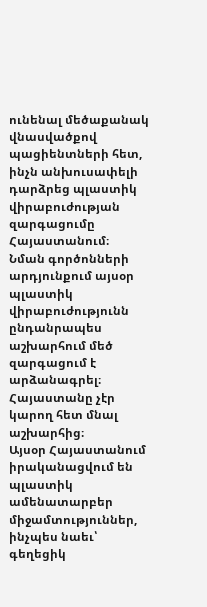ունենալ մեծաքանակ վնասվածքով պացիենտների հետ, ինչն անխուսափելի դարձրեց պլաստիկ վիրաբուժության զարգացումը Հայաստանում։
Նման գործոնների արդյունքում այսօր պլաստիկ վիրաբուժությունն ընդանրապես աշխարհում մեծ զարգացում է արձանագրել։ Հայաստանը չէր կարող հետ մնալ աշխարհից։
Այսօր Հայաստանում իրականացվում են պլաստիկ ամենատարբեր միջամտություններ, ինչպես նաեւ՝ գեղեցիկ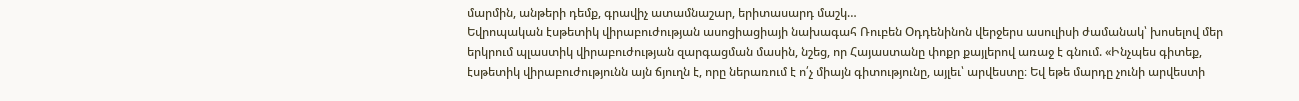մարմին, անթերի դեմք, գրավիչ ատամնաշար, երիտասարդ մաշկ…
Եվրոպական էսթետիկ վիրաբուժության ասոցիացիայի նախագահ Ռուբեն Օդդենինոն վերջերս ասուլիսի ժամանակ՝ խոսելով մեր երկրում պլաստիկ վիրաբուժության զարգացման մասին, նշեց, որ Հայաստանը փոքր քայլերով առաջ է գնում. «Ինչպես գիտեք, էսթետիկ վիրաբուժությունն այն ճյուղն է, որը ներառում է ո՛չ միայն գիտությունը, այլեւ՝ արվեստը։ Եվ եթե մարդը չունի արվեստի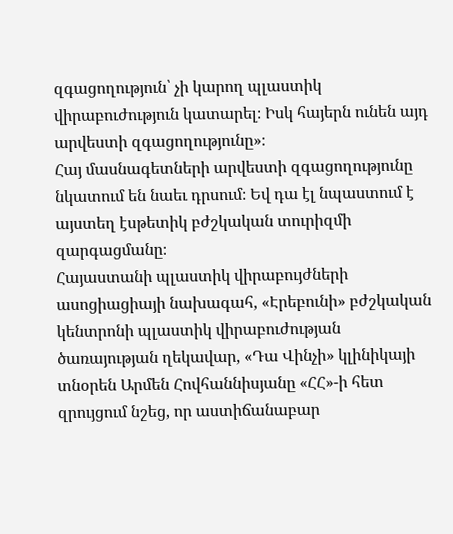զգացողություն՝ չի կարող պլաստիկ վիրաբուժություն կատարել։ Իսկ հայերն ունեն այդ արվեստի զգացողությունը»։
Հայ մասնագետների արվեստի զգացողությունը նկատում են նաեւ դրսում։ Եվ դա էլ նպաստում է այստեղ էսթետիկ բժշկական տուրիզմի զարգացմանը։
Հայաստանի պլաստիկ վիրաբույժների ասոցիացիայի նախագահ, «Էրեբունի» բժշկական կենտրոնի պլաստիկ վիրաբուժության ծառայության ղեկավար, «Դա Վինչի» կլինիկայի տնօրեն Արմեն Հովհաննիսյանը «ՀՀ»-ի հետ զրույցում նշեց, որ աստիճանաբար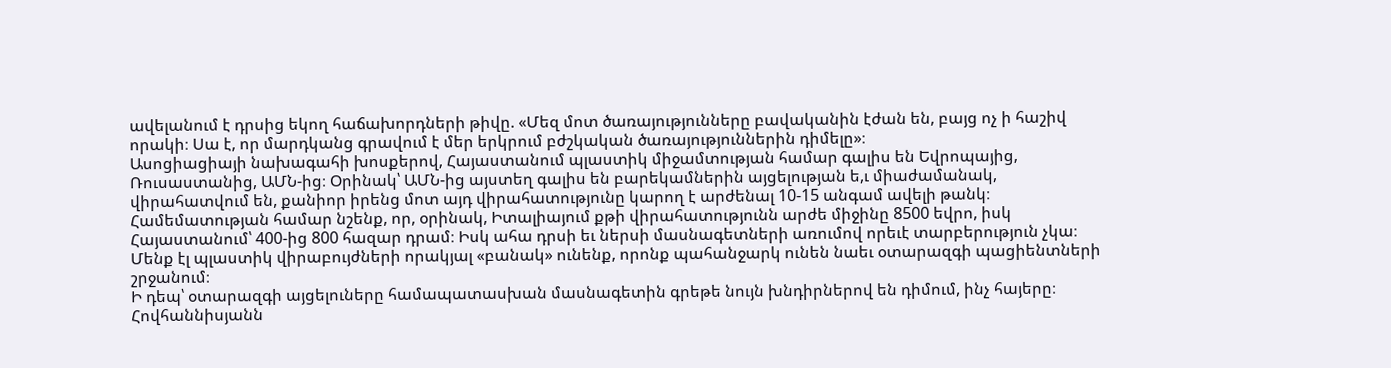ավելանում է դրսից եկող հաճախորդների թիվը. «Մեզ մոտ ծառայությունները բավականին էժան են, բայց ոչ ի հաշիվ որակի։ Սա է, որ մարդկանց գրավում է մեր երկրում բժշկական ծառայություններին դիմելը»։
Ասոցիացիայի նախագահի խոսքերով, Հայաստանում պլաստիկ միջամտության համար գալիս են Եվրոպայից, Ռուսաստանից, ԱՄՆ-ից։ Օրինակ՝ ԱՄՆ-ից այստեղ գալիս են բարեկամներին այցելության ե,ւ միաժամանակ, վիրահատվում են, քանիոր իրենց մոտ այդ վիրահատությունը կարող է արժենալ 10-15 անգամ ավելի թանկ։
Համեմատության համար նշենք, որ, օրինակ, Իտալիայում քթի վիրահատությունն արժե միջինը 8500 եվրո, իսկ Հայաստանում՝ 400-ից 800 հազար դրամ։ Իսկ ահա դրսի եւ ներսի մասնագետների առումով որեւէ տարբերություն չկա։ Մենք էլ պլաստիկ վիրաբույժների որակյալ «բանակ» ունենք, որոնք պահանջարկ ունեն նաեւ օտարազգի պացիենտների շրջանում։
Ի դեպ՝ օտարազգի այցելուները համապատասխան մասնագետին գրեթե նույն խնդիրներով են դիմում, ինչ հայերը։ Հովհաննիսյանն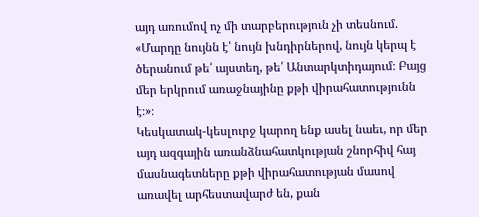այդ առումով ոչ մի տարբերություն չի տեսնում. «Մարդը նույնն է՝ նույն խնդիրներով, նույն կերպ է ծերանում թե՛ այստեղ, թե՛ Անտարկտիդայում։ Բայց մեր երկրում առաջնայինը քթի վիրահատությունն է։»։
Կեսկատակ-կեսլուրջ կարող ենք ասել նաեւ, որ մեր այդ ազգային առանձնահատկության շնորհիվ հայ մասնագետները քթի վիրահատության մասով առավել արհեստավարժ են, քան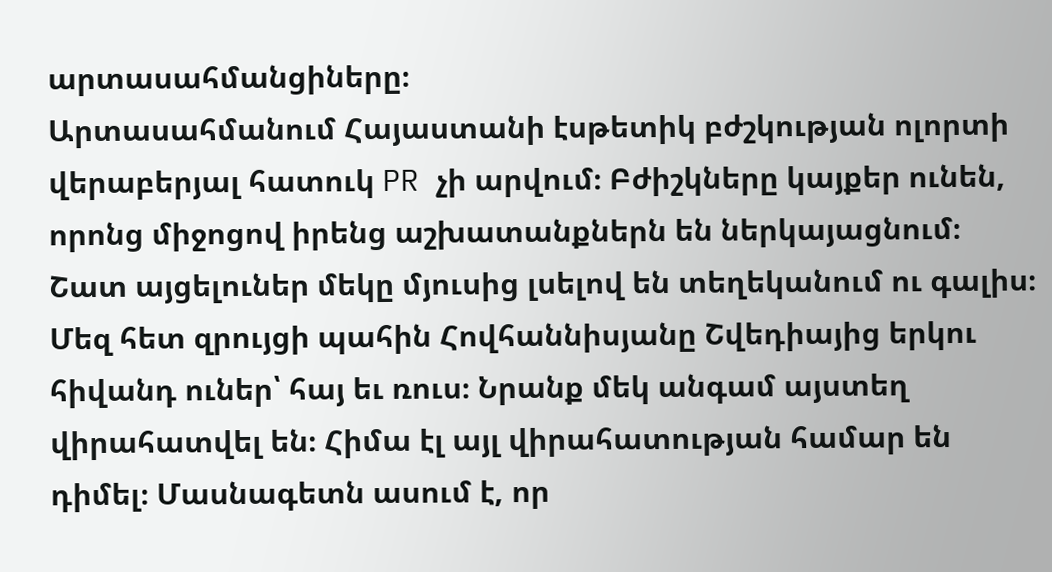արտասահմանցիները։
Արտասահմանում Հայաստանի էսթետիկ բժշկության ոլորտի վերաբերյալ հատուկ PR չի արվում։ Բժիշկները կայքեր ունեն, որոնց միջոցով իրենց աշխատանքներն են ներկայացնում։ Շատ այցելուներ մեկը մյուսից լսելով են տեղեկանում ու գալիս։
Մեզ հետ զրույցի պահին Հովհաննիսյանը Շվեդիայից երկու հիվանդ ուներ՝ հայ եւ ռուս։ Նրանք մեկ անգամ այստեղ վիրահատվել են։ Հիմա էլ այլ վիրահատության համար են դիմել։ Մասնագետն ասում է, որ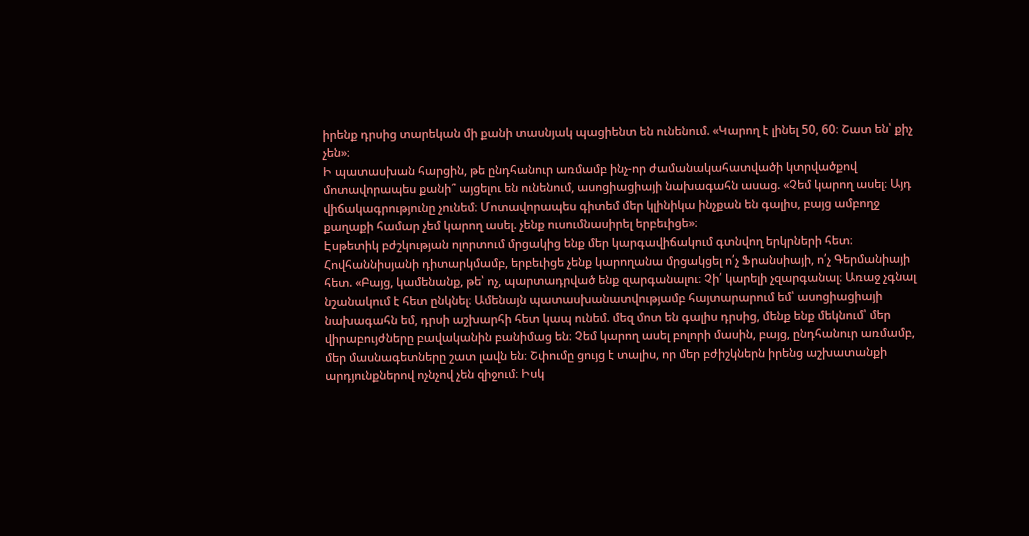իրենք դրսից տարեկան մի քանի տասնյակ պացիենտ են ունենում. «Կարող է լինել 50, 60։ Շատ են՝ քիչ չեն»։
Ի պատասխան հարցին, թե ընդհանուր առմամբ ինչ-որ ժամանակահատվածի կտրվածքով մոտավորապես քանի՞ այցելու են ունենում, ասոցիացիայի նախագահն ասաց. «Չեմ կարող ասել։ Այդ վիճակագրությունը չունեմ։ Մոտավորապես գիտեմ մեր կլինիկա ինչքան են գալիս, բայց ամբողջ քաղաքի համար չեմ կարող ասել. չենք ուսումնասիրել երբեւիցե»։
Էսթետիկ բժշկության ոլորտում մրցակից ենք մեր կարգավիճակում գտնվող երկրների հետ։ Հովհաննիսյանի դիտարկմամբ, երբեւիցե չենք կարողանա մրցակցել ո՛չ Ֆրանսիայի, ո՛չ Գերմանիայի հետ. «Բայց, կամենանք, թե՝ ոչ, պարտադրված ենք զարգանալու։ Չի՛ կարելի չզարգանալ։ Առաջ չգնալ նշանակում է հետ ընկնել։ Ամենայն պատասխանատվությամբ հայտարարում եմ՝ ասոցիացիայի նախագահն եմ, դրսի աշխարհի հետ կապ ունեմ. մեզ մոտ են գալիս դրսից, մենք ենք մեկնում՝ մեր վիրաբույժները բավականին բանիմաց են։ Չեմ կարող ասել բոլորի մասին, բայց, ընդհանուր առմամբ, մեր մասնագետները շատ լավն են։ Շփումը ցույց է տալիս, որ մեր բժիշկներն իրենց աշխատանքի արդյունքներով ոչնչով չեն զիջում։ Իսկ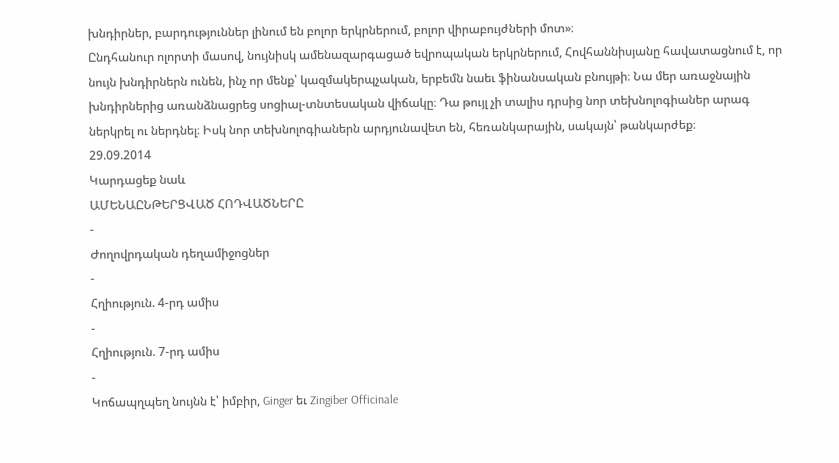խնդիրներ, բարդություններ լինում են բոլոր երկրներում, բոլոր վիրաբույժների մոտ»։
Ընդհանուր ոլորտի մասով, նույնիսկ ամենազարգացած եվրոպական երկրներում, Հովհաննիսյանը հավատացնում է, որ նույն խնդիրներն ունեն, ինչ որ մենք՝ կազմակերպչական, երբեմն նաեւ ֆինանսական բնույթի։ Նա մեր առաջնային խնդիրներից առանձնացրեց սոցիալ-տնտեսական վիճակը։ Դա թույլ չի տալիս դրսից նոր տեխնոլոգիաներ արագ ներկրել ու ներդնել։ Իսկ նոր տեխնոլոգիաներն արդյունավետ են, հեռանկարային, սակայն՝ թանկարժեք։
29.09.2014
Կարդացեք նաև
ԱՄԵՆԱԸՆԹԵՐՑՎԱԾ ՀՈԴՎԱԾՆԵՐԸ
-
Ժողովրդական դեղամիջոցներ
-
Հղիություն. 4-րդ ամիս
-
Հղիություն. 7-րդ ամիս
-
Կոճապղպեղ նույնն է՝ իմբիր, Ginger եւ Zingiber Officinale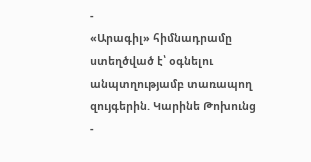-
«Արագիլ» հիմնադրամը ստեղծված է՝ օգնելու անպտղությամբ տառապող զույգերին. Կարինե Թոխունց
-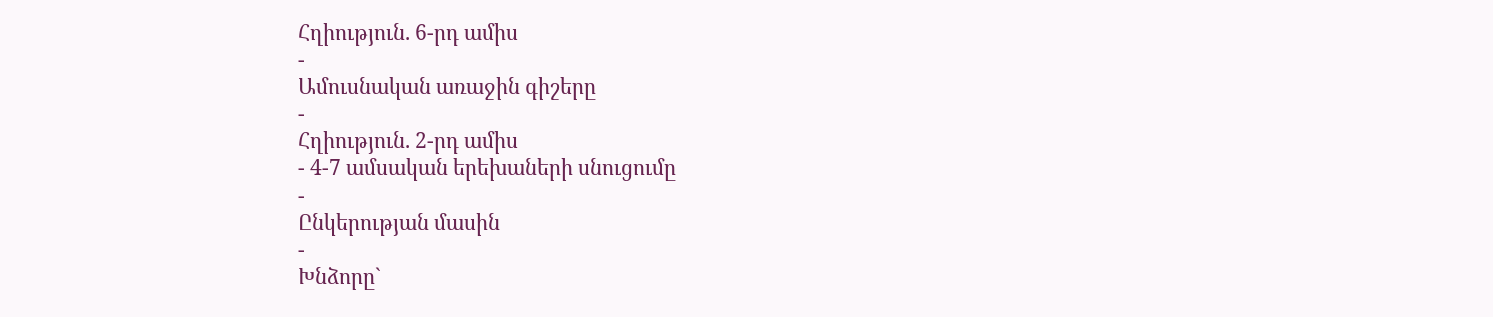Հղիություն. 6-րդ ամիս
-
Ամուսնական առաջին գիշերը
-
Հղիություն. 2-րդ ամիս
- 4-7 ամսական երեխաների սնուցումը
-
Ընկերության մասին
-
Խնձորը`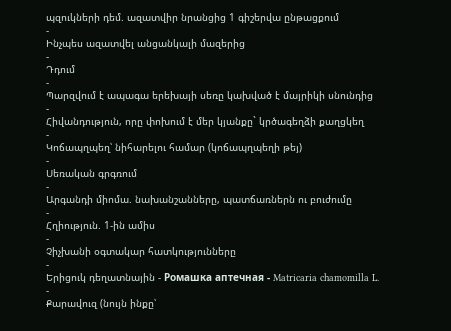պզուկների դեմ. ազատվիր նրանցից 1 գիշերվա ընթացքում
-
Ինչպես ազատվել անցանկալի մազերից
-
Դդում
-
Պարզվում է ապագա երեխայի սեռը կախված է մայրիկի սնունդից
-
Հիվանդություն, որը փոխում է մեր կյանքը` կրծագեղձի քաղցկեղ
-
Կոճապղպեղ՝ նիհարելու համար (կոճապղպեղի թեյ)
-
Սեռական գրգռում
-
Արգանդի միոմա. նախանշանները, պատճառներն ու բուժումը
-
Հղիություն. 1-ին ամիս
-
Չիչխանի օգտակար հատկությունները
-
Երիցուկ դեղատնային - Ромашка аптечная - Matricaria chamomilla L.
-
Քարավուզ (նույն ինքը՝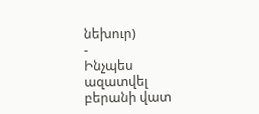նեխուր)
-
Ինչպես ազատվել բերանի վատ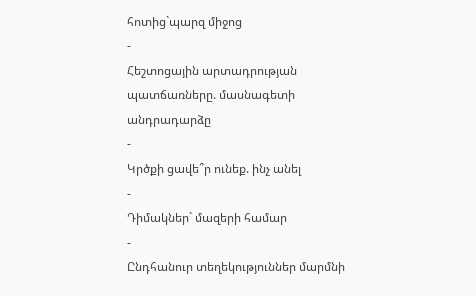հոտից`պարզ միջոց
-
Հեշտոցային արտադրության պատճառները. մասնագետի անդրադարձը
-
Կրծքի ցավե՞ր ունեք. ինչ անել
-
Դիմակներ` մազերի համար
-
Ընդհանուր տեղեկություններ մարմնի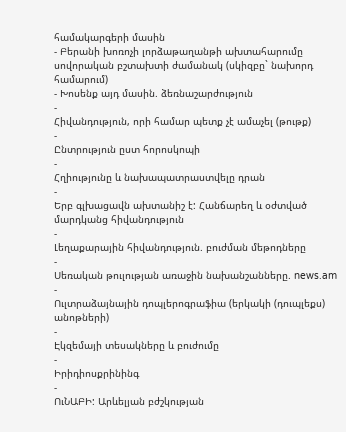համակարգերի մասին
- Բերանի խոռոչի լորձաթաղանթի ախտահարումը սովորական բշտախտի ժամանակ (սկիզբը` նախորդ համարում)
- Խոսենք այդ մասին. ձեռնաշարժություն
-
Հիվանդություն, որի համար պետք չէ ամաչել (թութք)
-
Ընտրություն ըստ հորոսկոպի
-
Հղիությունը և նախապատրաստվելը դրան
-
Երբ գլխացավն ախտանիշ է: Հանճարեղ և օժտված մարդկանց հիվանդություն
-
Լեղաքարային հիվանդություն. բուժման մեթոդները
-
Սեռական թուլության առաջին նախանշանները. news.am
-
Ուլտրաձայնային դոպլերոգրաֆիա (երկակի (դուպլեքս) անոթների)
-
Էկզեմայի տեսակները և բուժումը
-
Իրիդիոսքրինինգ
-
ՈւՆԱԲԻ: Արևելյան բժշկության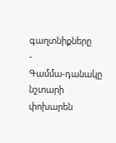գաղտնիքները
-
Գամմա-դանակը նշտարի փոխարեն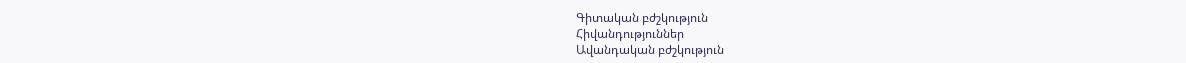Գիտական բժշկություն
Հիվանդություններ
Ավանդական բժշկություն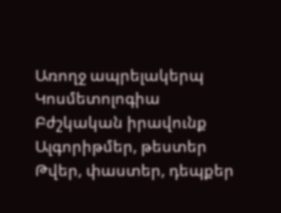Առողջ ապրելակերպ
Կոսմետոլոգիա
Բժշկական իրավունք
Ալգորիթմեր, թեստեր
Թվեր, փաստեր, դեպքեր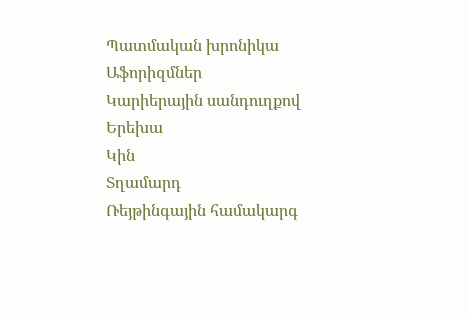Պատմական խրոնիկա
Աֆորիզմներ
Կարիերային սանդուղքով
Երեխա
Կին
Տղամարդ
Ռեյթինգային համակարգ